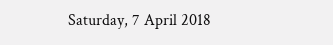Saturday, 7 April 2018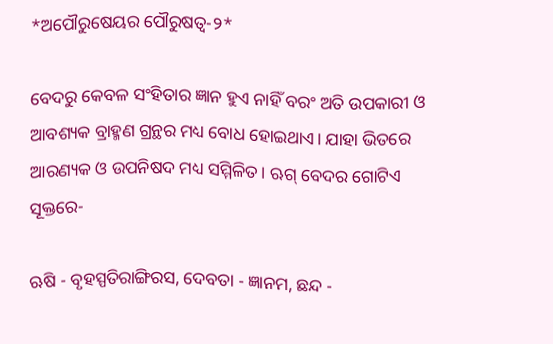*ଅପୌରୁଷେୟର ପୌରୁଷତ୍ୱ-୨*

ବେଦରୁ କେବଳ ସଂହିତାର ଜ୍ଞାନ ହୁଏ ନାହିଁ ବରଂ ଅତି ଉପକାରୀ ଓ ଆବଶ୍ୟକ ବ୍ରାହ୍ମଣ ଗ୍ରନ୍ଥର ମଧ୍ୟ ବୋଧ ହୋଇଥାଏ। ଯାହା ଭିତରେ ଆରଣ୍ୟକ ଓ ଉପନିଷଦ ମଧ୍ୟ ସମ୍ମିଳିତ। ଋଗ୍ ବେଦର ଗୋଟିଏ ସୂକ୍ତରେ-

ଋଷି - ବୃହସ୍ପତିରାଙ୍ଗିରସ, ଦେବତା - ଜ୍ଞାନମ, ଛନ୍ଦ -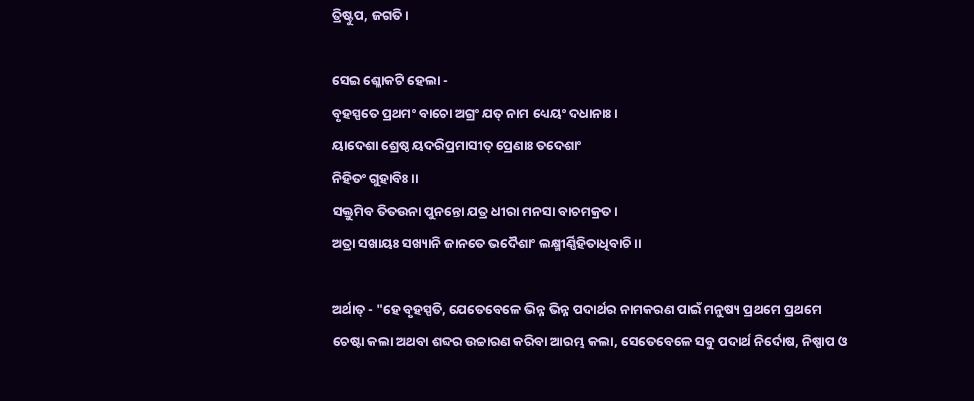ତ୍ରିଷ୍ଟୁପ, ଜଗତି।

ସେଇ ଶ୍ଳୋକଟି ହେଲା -
ବୃହସ୍ପତେ ପ୍ରଥମଂ ବାଚୋ ଅଗ୍ରଂ ଯତ୍ ନାମ ଧ୍ୟେୟଂ ଦଧାନାଃ।
ୟାଦେଶା ଶ୍ରେଷ୍ଠ ୟଦରିପ୍ରମାସୀତ୍ ପ୍ରେଣାଃ ତଦେଶାଂ
ନିହିତଂ ଗୁହାବିଃ।।
ସକ୍ତୁମିବ ତିତଉନା ପୁନନ୍ତୋ ଯତ୍ର ଧୀରା ମନସା ବାଚମକ୍ରତ।
ଅତ୍ରା ସଖାୟଃ ସଖ୍ୟାନି ଜାନତେ ଭଦୈଶାଂ ଲକ୍ଷ୍ମୀର୍ଣ୍ଣିହିତାଧିବାଚି ।।

ଅର୍ଥାତ୍ - "ହେ ବୃହସ୍ପତି, ଯେତେବେଳେ ଭିନ୍ନ ଭିନ୍ନ ପଦାର୍ଥର ନାମକରଣ ପାଇଁ ମନୁଷ୍ୟ ପ୍ରଥମେ ପ୍ରଥମେ ଚେଷ୍ଟା କଲା ଅଥବା ଶବ୍ଦର ଉଚ୍ଚାରଣ କରିବା ଆରମ୍ଭ କଲା, ସେତେବେଳେ ସବୁ ପଦାର୍ଥ ନିର୍ଦୋଷ, ନିଷ୍ପାପ ଓ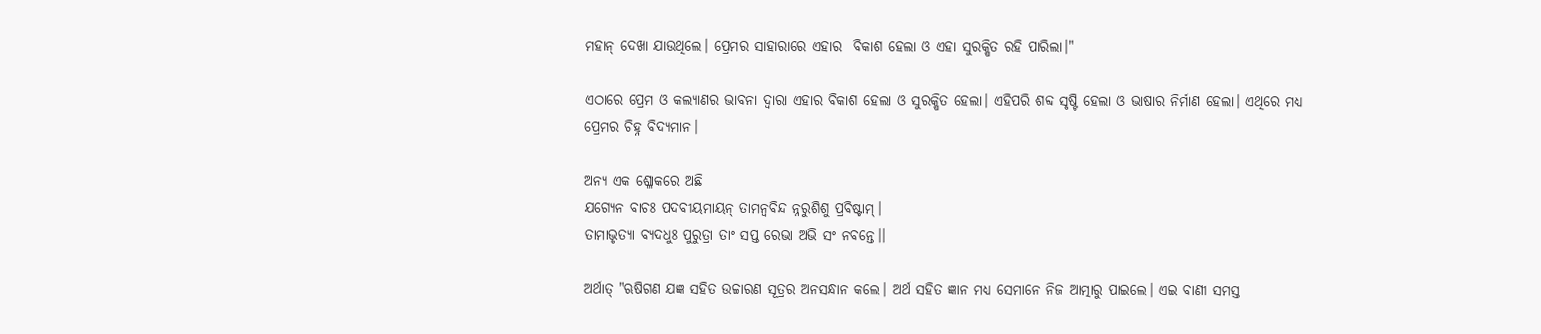ମହାନ୍ ଦେଖା ଯାଉଥିଲେ। ପ୍ରେମର ସାହାରାରେ ଏହାର  ବିକାଶ ହେଲା ଓ ଏହା ସୁରକ୍ଷିତ ରହି ପାରିଲା।"

ଏଠାରେ ପ୍ରେମ ଓ କଲ୍ୟାଣର ଭାବନା ଦ୍ୱାରା ଏହାର ବିକାଶ ହେଲା ଓ ସୁରକ୍ଷିତ ହେଲା। ଏହିପରି ଶବ୍ଦ ସୃଷ୍ଟି ହେଲା ଓ ଭାଷାର ନିର୍ମାଣ ହେଲା। ଏଥିରେ ମଧ୍ୟ ପ୍ରେମର ଚିହ୍ନ ବିଦ୍ୟମାନ।

ଅନ୍ୟ ଏକ ଶ୍ଳୋକରେ ଅଛି
ଯଗ୍ୟେନ ବାଚଃ ପଦବୀୟମାୟନ୍ ତାମନ୍ବବିନ୍ଦ ନ୍ନରୁଶିଶୁ ପ୍ରବିଷ୍ଟାମ୍।
ତାମାଭୃତ୍ୟା ବ୍ୟଦଧୁଃ ପୁରୁତ୍ରା ତାଂ ସପ୍ତ ରେଭା ଅଭି ସଂ ନବନ୍ତେ।।

ଅର୍ଥାତ୍ "ଋଷିଗଣ ଯଜ୍ଞ ସହିତ ଉଚ୍ଚାରଣ ସୂତ୍ରର ଅନସନ୍ଧାନ କଲେ। ଅର୍ଥ ସହିତ ଜ୍ଞାନ ମଧ୍ୟ ସେମାନେ ନିଜ ଆତ୍ମାରୁ ପାଇଲେ। ଏଇ ବାଣୀ ସମସ୍ତ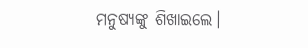ମନୁଷ୍ୟଙ୍କୁ ଶିଖାଇଲେ।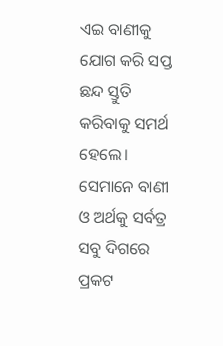ଏଇ ବାଣୀକୁ ଯୋଗ କରି ସପ୍ତ ଛନ୍ଦ ସ୍ତୁତି କରିବାକୁ ସମର୍ଥ ହେଲେ। ସେମାନେ ବାଣୀ ଓ ଅର୍ଥକୁ ସର୍ବତ୍ର ସବୁ ଦିଗରେ ପ୍ରକଟ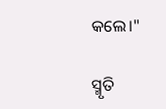କଲେ।"

ସ୍ମୃତି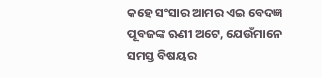କହେ ସଂସାର ଆମର ଏଇ ବେଦଜ୍ଞ ପୂବଜଙ୍କ ଋଣୀ ଅଟେ, ଯେଉଁମାନେ ସମସ୍ତ ବିଷୟର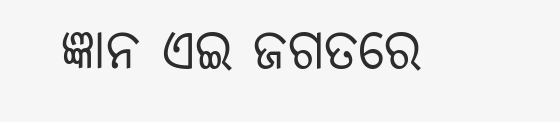ଜ୍ଞାନ ଏଇ ଜଗତରେ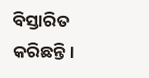ବିସ୍ତାରିତ କରିଛନ୍ତି।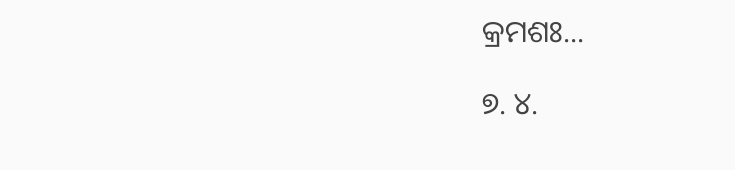କ୍ରମଶଃ...

୭. ୪.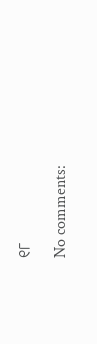୧୮

No comments: